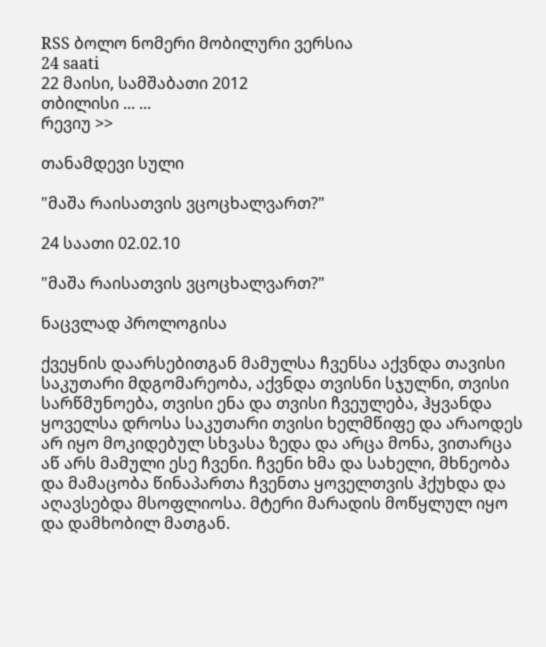RSS ბოლო ნომერი მობილური ვერსია
24 saati
22 მაისი, სამშაბათი 2012
თბილისი ... ...
რევიუ >>

თანამდევი სული

"მაშა რაისათვის ვცოცხალვართ?"

24 საათი 02.02.10

"მაშა რაისათვის ვცოცხალვართ?"

ნაცვლად პროლოგისა

ქვეყნის დაარსებითგან მამულსა ჩვენსა აქვნდა თავისი საკუთარი მდგომარეობა, აქვნდა თვისნი სჯულნი, თვისი სარწმუნოება, თვისი ენა და თვისი ჩვეულება, ჰყვანდა ყოველსა დროსა საკუთარი თვისი ხელმწიფე და არაოდეს არ იყო მოკიდებულ სხვასა ზედა და არცა მონა, ვითარცა აწ არს მამული ესე ჩვენი. ჩვენი ხმა და სახელი, მხნეობა და მამაცობა წინაპართა ჩვენთა ყოველთვის ჰქუხდა და აღავსებდა მსოფლიოსა. მტერი მარადის მოწყლულ იყო და დამხობილ მათგან.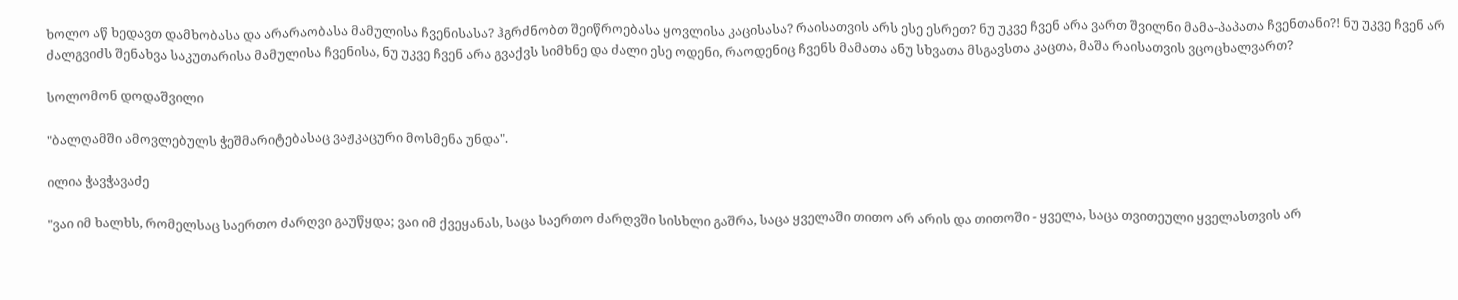ხოლო აწ ხედავთ დამხობასა და არარაობასა მამულისა ჩვენისასა? ჰგრძნობთ შეიწროებასა ყოვლისა კაცისასა? რაისათვის არს ესე ესრეთ? ნუ უკვე ჩვენ არა ვართ შვილნი მამა-პაპათა ჩვენთანი?! ნუ უკვე ჩვენ არ ძალგვიძს შენახვა საკუთარისა მამულისა ჩვენისა, ნუ უკვე ჩვენ არა გვაქვს სიმხნე და ძალი ესე ოდენი, რაოდენიც ჩვენს მამათა ანუ სხვათა მსგავსთა კაცთა, მაშა რაისათვის ვცოცხალვართ?

სოლომონ დოდაშვილი

"ბალღამში ამოვლებულს ჭეშმარიტებასაც ვაჟკაცური მოსმენა უნდა".

ილია ჭავჭავაძე

"ვაი იმ ხალხს, რომელსაც საერთო ძარღვი გაუწყდა; ვაი იმ ქვეყანას, საცა საერთო ძარღვში სისხლი გაშრა, საცა ყველაში თითო არ არის და თითოში - ყველა, საცა თვითეული ყველასთვის არ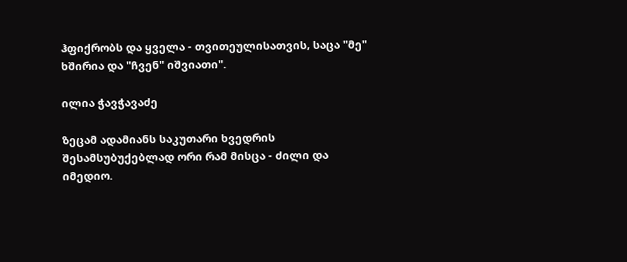ჰფიქრობს და ყველა - თვითეულისათვის, საცა "მე" ხშირია და "ჩვენ" იშვიათი".

ილია ჭავჭავაძე

ზეცამ ადამიანს საკუთარი ხვედრის შესამსუბუქებლად ორი რამ მისცა - ძილი და იმედიო.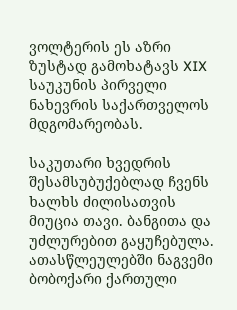ვოლტერის ეს აზრი ზუსტად გამოხატავს XIX საუკუნის პირველი ნახევრის საქართველოს მდგომარეობას.

საკუთარი ხვედრის შესამსუბუქებლად ჩვენს ხალხს ძილისათვის მიუცია თავი. ბანგითა და უძლურებით გაყუჩებულა. ათასწლეულებში ნაგვემი ბობოქარი ქართული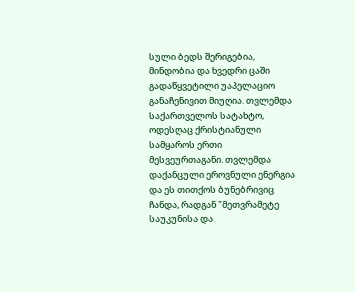სული ბედს შერიგებია, მინდობია და ხვედრი ცაში გადაწყვეტილი უაპელაციო განაჩენივით მიუღია. თვლემდა საქართველოს სატახტო, ოდესღაც ქრისტიანული სამყაროს ერთი მესვეურთაგანი. თვლემდა დაქანცული ეროვნული ენერგია და ეს თითქოს ბუნებრივიც ჩანდა, რადგან "მეთვრამეტე საუკუნისა და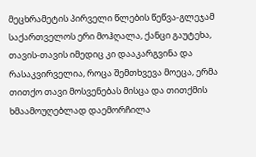მეცხრამეტის პირველი წლების წეწვა-გლეჯამ საქართველოს ერი მოჰღალა, ქანცი გაუტეხა, თავის-თავის იმედიც კი დააკარგვინა და რასაკვირველია, როცა შემთხვევა მოეცა, ერმა თითქო თავი მოსვენებას მისცა და თითქმის ხმაამოუღებლად დაემორჩილა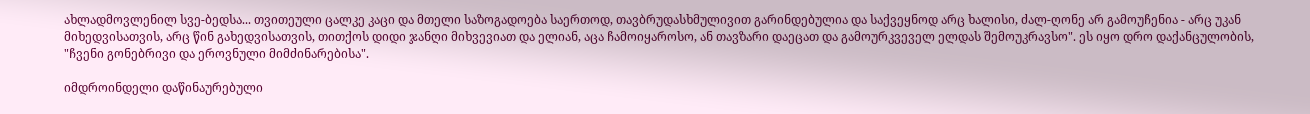ახლადმოვლენილ სვე-ბედსა... თვითეული ცალკე კაცი და მთელი საზოგადოება საერთოდ, თავბრუდასხმულივით გარინდებულია და საქვეყნოდ არც ხალისი, ძალ-ღონე არ გამოუჩენია - არც უკან მიხედვისათვის, არც წინ გახედვისათვის, თითქოს დიდი ჯანღი მიხვევიათ და ელიან, აცა ჩამოიყაროსო, ან თავზარი დაეცათ და გამოურკვეველ ელდას შემოუკრავსო". ეს იყო დრო დაქანცულობის, "ჩვენი გონებრივი და ეროვნული მიმძინარებისა".

იმდროინდელი დაწინაურებული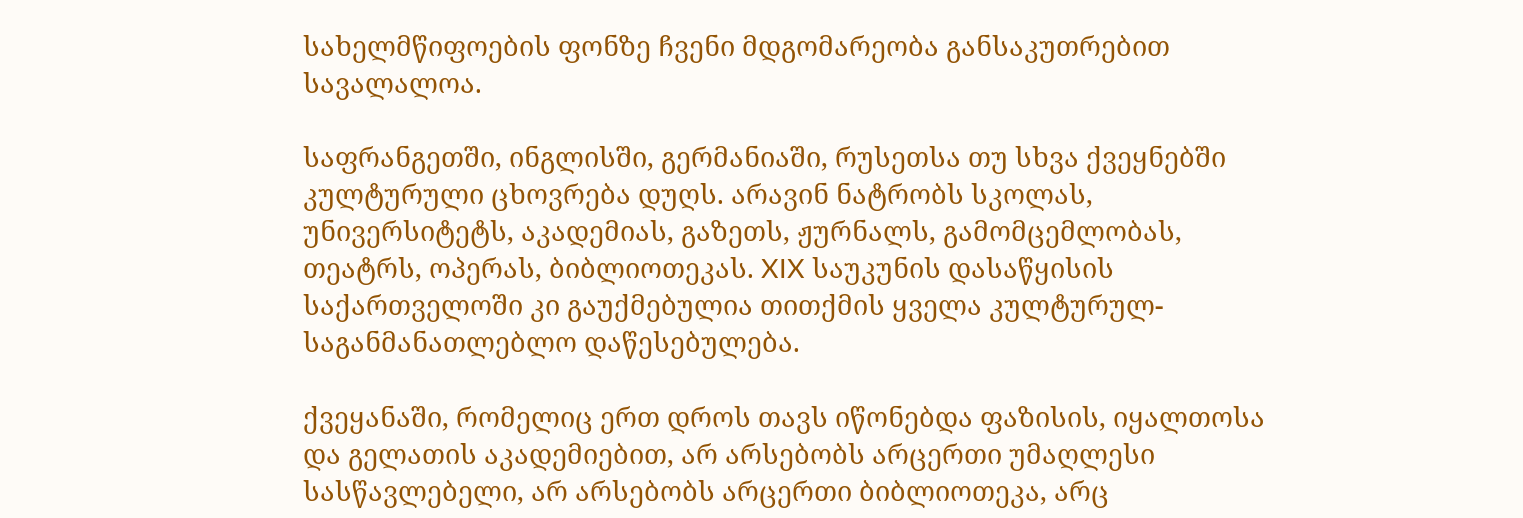სახელმწიფოების ფონზე ჩვენი მდგომარეობა განსაკუთრებით სავალალოა.

საფრანგეთში, ინგლისში, გერმანიაში, რუსეთსა თუ სხვა ქვეყნებში კულტურული ცხოვრება დუღს. არავინ ნატრობს სკოლას, უნივერსიტეტს, აკადემიას, გაზეთს, ჟურნალს, გამომცემლობას, თეატრს, ოპერას, ბიბლიოთეკას. XIX საუკუნის დასაწყისის საქართველოში კი გაუქმებულია თითქმის ყველა კულტურულ-საგანმანათლებლო დაწესებულება.

ქვეყანაში, რომელიც ერთ დროს თავს იწონებდა ფაზისის, იყალთოსა და გელათის აკადემიებით, არ არსებობს არცერთი უმაღლესი სასწავლებელი, არ არსებობს არცერთი ბიბლიოთეკა, არც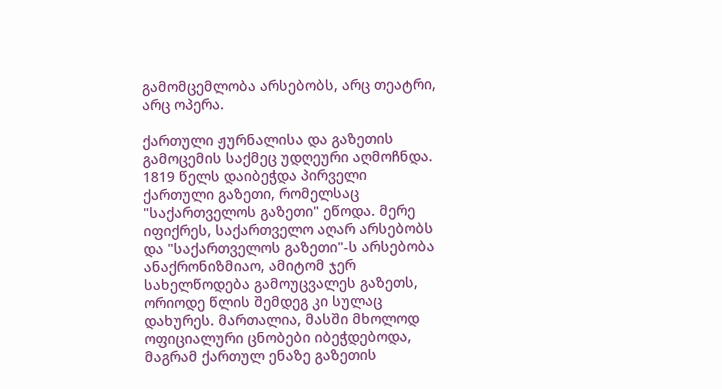გამომცემლობა არსებობს, არც თეატრი, არც ოპერა.

ქართული ჟურნალისა და გაზეთის გამოცემის საქმეც უდღეური აღმოჩნდა. 1819 წელს დაიბეჭდა პირველი ქართული გაზეთი, რომელსაც "საქართველოს გაზეთი" ეწოდა. მერე იფიქრეს, საქართველო აღარ არსებობს და "საქართველოს გაზეთი"-ს არსებობა ანაქრონიზმიაო, ამიტომ ჯერ სახელწოდება გამოუცვალეს გაზეთს, ორიოდე წლის შემდეგ კი სულაც დახურეს. მართალია, მასში მხოლოდ ოფიციალური ცნობები იბეჭდებოდა, მაგრამ ქართულ ენაზე გაზეთის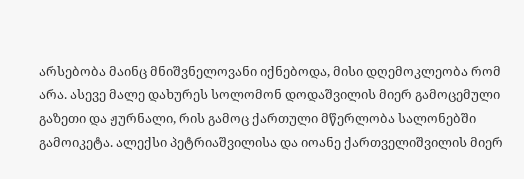არსებობა მაინც მნიშვნელოვანი იქნებოდა, მისი დღემოკლეობა რომ არა. ასევე მალე დახურეს სოლომონ დოდაშვილის მიერ გამოცემული გაზეთი და ჟურნალი, რის გამოც ქართული მწერლობა სალონებში გამოიკეტა. ალექსი პეტრიაშვილისა და იოანე ქართველიშვილის მიერ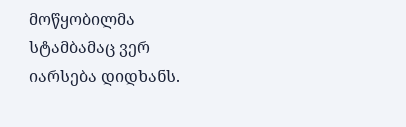მოწყობილმა სტამბამაც ვერ იარსება დიდხანს.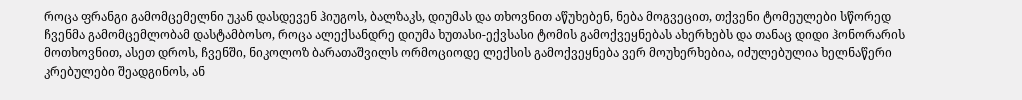როცა ფრანგი გამომცემელნი უკან დასდევენ ჰიუგოს, ბალზაკს, დიუმას და თხოვნით აწუხებენ, ნება მოგვეცით, თქვენი ტომეულები სწორედ ჩვენმა გამომცემლობამ დასტამბოსო, როცა ალექსანდრე დიუმა ხუთასი-ექვსასი ტომის გამოქვეყნებას ახერხებს და თანაც დიდი ჰონორარის მოთხოვნით, ასეთ დროს, ჩვენში, ნიკოლოზ ბარათაშვილს ორმოციოდე ლექსის გამოქვეყნება ვერ მოუხერხებია, იძულებულია ხელნაწერი კრებულები შეადგინოს, ან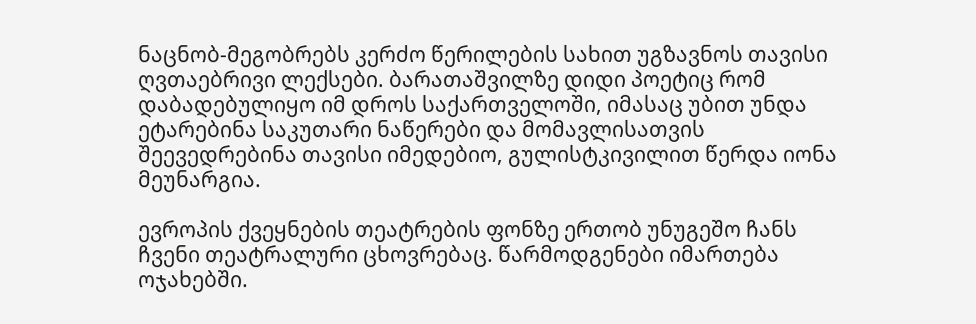ნაცნობ-მეგობრებს კერძო წერილების სახით უგზავნოს თავისი ღვთაებრივი ლექსები. ბარათაშვილზე დიდი პოეტიც რომ დაბადებულიყო იმ დროს საქართველოში, იმასაც უბით უნდა ეტარებინა საკუთარი ნაწერები და მომავლისათვის შეევედრებინა თავისი იმედებიო, გულისტკივილით წერდა იონა მეუნარგია.

ევროპის ქვეყნების თეატრების ფონზე ერთობ უნუგეშო ჩანს ჩვენი თეატრალური ცხოვრებაც. წარმოდგენები იმართება ოჯახებში.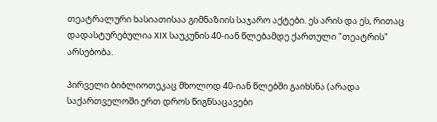თეატრალური ხასიათისაა გიმნაზიის საჯარო აქტები. ეს არის და ეს, რითაც დადასტურებულია XIX საუკუნის 40-იან წლებამდე ქართული "თეატრის" არსებობა.

პირველი ბიბლიოთეკაც მხოლოდ 40-იან წლებში გაიხსნა (არადა საქართველოში ერთ დროს წიგნსაცავები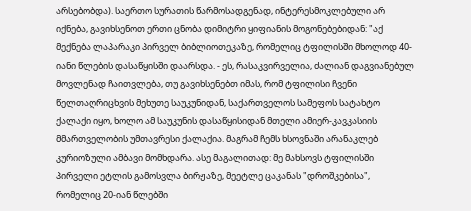არსებობდა). საერთო სურათის წარმოსადგენად, ინტერესმოკლებული არ იქნება, გავიხსენოთ ერთი ცნობა დიმიტრი ყიფიანის მოგონებებიდან: "აქ მექნება ლაპარაკი პირველ ბიბლიოთეკაზე, რომელიც ტფილისში მხოლოდ 40-იანი წლების დასაწყისში დაარსდა. - ეს, რასაკვირველია, ძალიან დაგვიანებულ მოვლენად ჩაითვლება, თუ გავიხსენებთ იმას, რომ ტფილისი ჩვენი წელთაღრიცხვის მეხუთე საუკუნიდან, საქართველოს სამეფოს სატახტო ქალაქი იყო, ხოლო ამ საუკუნის დასაწყისიდან მთელი ამიერ-კავკასიის მმართველობის უმთავრესი ქალაქია. მაგრამ ჩემს ხსოვნაში არანაკლებ კურიოზული ამბავი მომხდარა. ასე მაგალითად: მე მახსოვს ტფილისში პირველი ეტლის გამოსვლა ბირჟაზე, მეეტლე ცაკანას "დროშკებისა", რომელიც 20-იან წლებში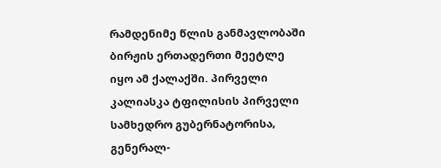რამდენიმე წლის განმავლობაში ბირჟის ერთადერთი მეეტლე იყო ამ ქალაქში. პირველი კალიასკა ტფილისის პირველი სამხედრო გუბერნატორისა, გენერალ-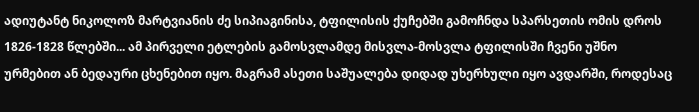ადიუტანტ ნიკოლოზ მარტვიანის ძე სიპიაგინისა, ტფილისის ქუჩებში გამოჩნდა სპარსეთის ომის დროს 1826-1828 წლებში... ამ პირველი ეტლების გამოსვლამდე მისვლა-მოსვლა ტფილისში ჩვენი უშნო ურმებით ან ბედაური ცხენებით იყო. მაგრამ ასეთი საშუალება დიდად უხერხული იყო ავდარში, როდესაც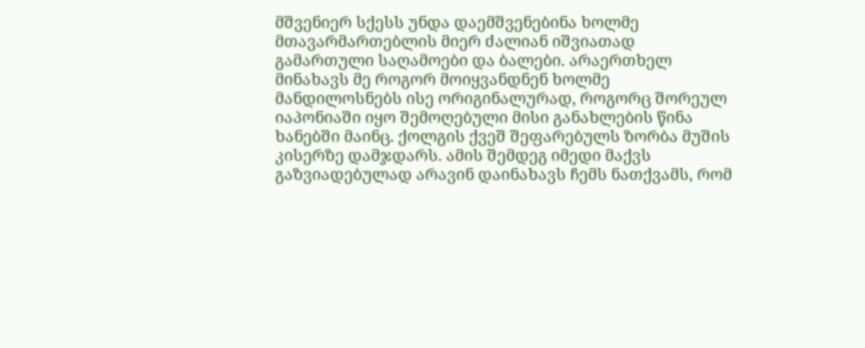მშვენიერ სქესს უნდა დაემშვენებინა ხოლმე მთავარმართებლის მიერ ძალიან იშვიათად გამართული საღამოები და ბალები. არაერთხელ მინახავს მე როგორ მოიყვანდნენ ხოლმე მანდილოსნებს ისე ორიგინალურად, როგორც შორეულ იაპონიაში იყო შემოღებული მისი განახლების წინა ხანებში მაინც. ქოლგის ქვეშ შეფარებულს ზორბა მუშის კისერზე დამჯდარს. ამის შემდეგ იმედი მაქვს გაზვიადებულად არავინ დაინახავს ჩემს ნათქვამს, რომ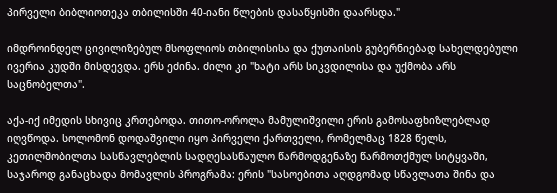პირველი ბიბლიოთეკა თბილისში 40-იანი წლების დასაწყისში დაარსდა."

იმდროინდელ ცივილიზებულ მსოფლიოს თბილისისა და ქუთაისის გუბერნიებად სახელდებული ივერია კუდში მისდევდა. ერს ეძინა. ძილი კი "ხატი არს სიკვდილისა და უქმობა არს საცნობელთა".

აქა-იქ იმედის სხივიც კრთებოდა. თითო-ოროლა მამულიშვილი ერის გამოსაფხიზლებლად იღვწოდა. სოლომონ დოდაშვილი იყო პირველი ქართველი, რომელმაც 1828 წელს, კეთილშობილთა სასწავლებლის სადღესასწაულო წარმოდგენაზე წარმოთქმულ სიტყვაში, საჯაროდ განაცხადა მომავლის პროგრამა: ერის "სასოებითა აღდგომად სწავლათა შინა და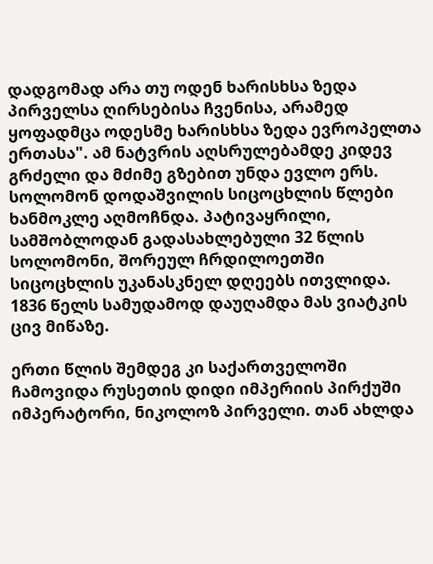დადგომად არა თუ ოდენ ხარისხსა ზედა პირველსა ღირსებისა ჩვენისა, არამედ ყოფადმცა ოდესმე ხარისხსა ზედა ევროპელთა ერთასა". ამ ნატვრის აღსრულებამდე კიდევ გრძელი და მძიმე გზებით უნდა ევლო ერს. სოლომონ დოდაშვილის სიცოცხლის წლები ხანმოკლე აღმოჩნდა. პატივაყრილი, სამშობლოდან გადასახლებული 32 წლის სოლომონი, შორეულ ჩრდილოეთში სიცოცხლის უკანასკნელ დღეებს ითვლიდა. 1836 წელს სამუდამოდ დაუღამდა მას ვიატკის ცივ მიწაზე.

ერთი წლის შემდეგ კი საქართველოში ჩამოვიდა რუსეთის დიდი იმპერიის პირქუში იმპერატორი, ნიკოლოზ პირველი. თან ახლდა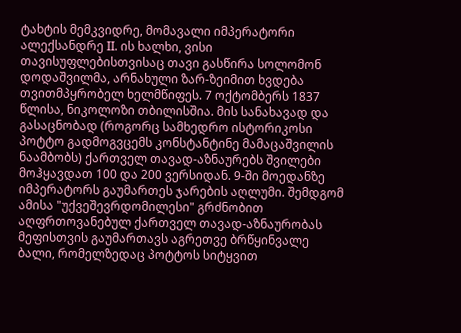ტახტის მემკვიდრე, მომავალი იმპერატორი ალექსანდრე II. ის ხალხი, ვისი თავისუფლებისთვისაც თავი გასწირა სოლომონ დოდაშვილმა, არნახული ზარ-ზეიმით ხვდება თვითმპყრობელ ხელმწიფეს. 7 ოქტომბერს 1837 წლისა, ნიკოლოზი თბილისშია. მის სანახავად და გასაცნობად (როგორც სამხედრო ისტორიკოსი პოტტო გადმოგვცემს კონსტანტინე მამაცაშვილის ნაამბობს) ქართველ თავად-აზნაურებს შვილები მოჰყავდათ 100 და 200 ვერსიდან. 9-ში მოედანზე იმპერატორს გაუმართეს ჯარების აღლუმი. შემდგომ ამისა "უქვეშევრდომილესი" გრძნობით აღფრთოვანებულ ქართველ თავად-აზნაურობას მეფისთვის გაუმართავს აგრეთვე ბრწყინვალე ბალი, რომელზედაც პოტტოს სიტყვით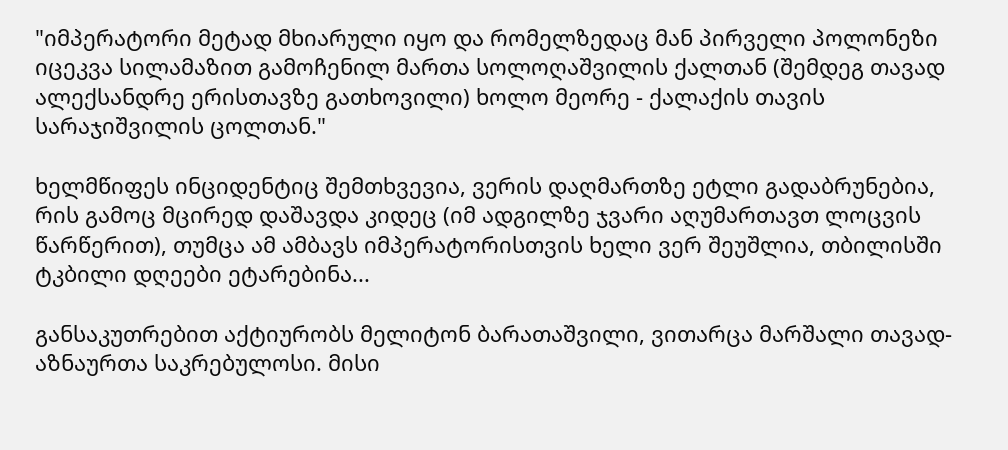"იმპერატორი მეტად მხიარული იყო და რომელზედაც მან პირველი პოლონეზი იცეკვა სილამაზით გამოჩენილ მართა სოლოღაშვილის ქალთან (შემდეგ თავად ალექსანდრე ერისთავზე გათხოვილი) ხოლო მეორე - ქალაქის თავის სარაჯიშვილის ცოლთან."

ხელმწიფეს ინციდენტიც შემთხვევია, ვერის დაღმართზე ეტლი გადაბრუნებია, რის გამოც მცირედ დაშავდა კიდეც (იმ ადგილზე ჯვარი აღუმართავთ ლოცვის წარწერით), თუმცა ამ ამბავს იმპერატორისთვის ხელი ვერ შეუშლია, თბილისში ტკბილი დღეები ეტარებინა...

განსაკუთრებით აქტიურობს მელიტონ ბარათაშვილი, ვითარცა მარშალი თავად-აზნაურთა საკრებულოსი. მისი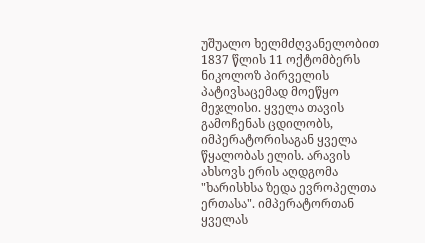უშუალო ხელმძღვანელობით 1837 წლის 11 ოქტომბერს ნიკოლოზ პირველის პატივსაცემად მოეწყო მეჯლისი. ყველა თავის გამოჩენას ცდილობს, იმპერატორისაგან ყველა წყალობას ელის. არავის ახსოვს ერის აღდგომა "ხარისხსა ზედა ევროპელთა ერთასა". იმპერატორთან ყველას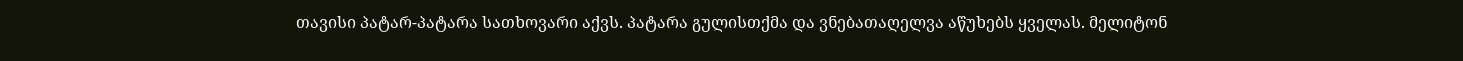თავისი პატარ-პატარა სათხოვარი აქვს. პატარა გულისთქმა და ვნებათაღელვა აწუხებს ყველას. მელიტონ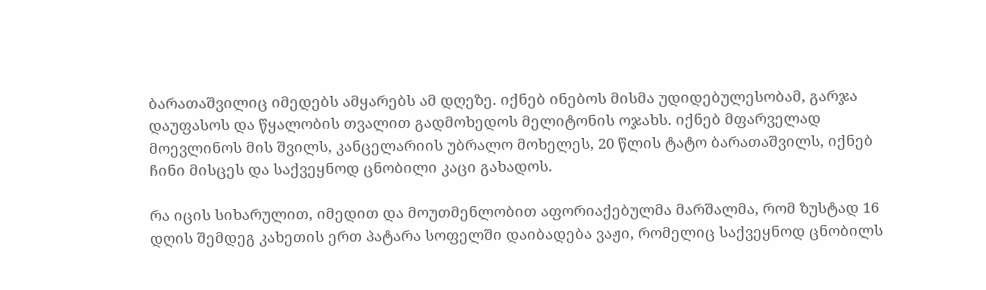ბარათაშვილიც იმედებს ამყარებს ამ დღეზე. იქნებ ინებოს მისმა უდიდებულესობამ, გარჯა დაუფასოს და წყალობის თვალით გადმოხედოს მელიტონის ოჯახს. იქნებ მფარველად მოევლინოს მის შვილს, კანცელარიის უბრალო მოხელეს, 20 წლის ტატო ბარათაშვილს, იქნებ ჩინი მისცეს და საქვეყნოდ ცნობილი კაცი გახადოს.

რა იცის სიხარულით, იმედით და მოუთმენლობით აფორიაქებულმა მარშალმა, რომ ზუსტად 16 დღის შემდეგ კახეთის ერთ პატარა სოფელში დაიბადება ვაჟი, რომელიც საქვეყნოდ ცნობილს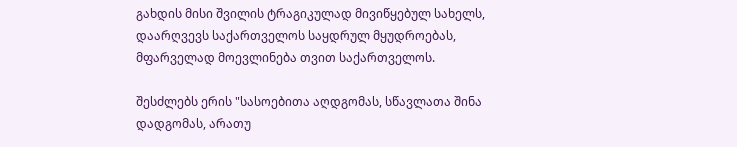გახდის მისი შვილის ტრაგიკულად მივიწყებულ სახელს, დაარღვევს საქართველოს საყდრულ მყუდროებას, მფარველად მოევლინება თვით საქართველოს.

შესძლებს ერის "სასოებითა აღდგომას, სწავლათა შინა დადგომას, არათუ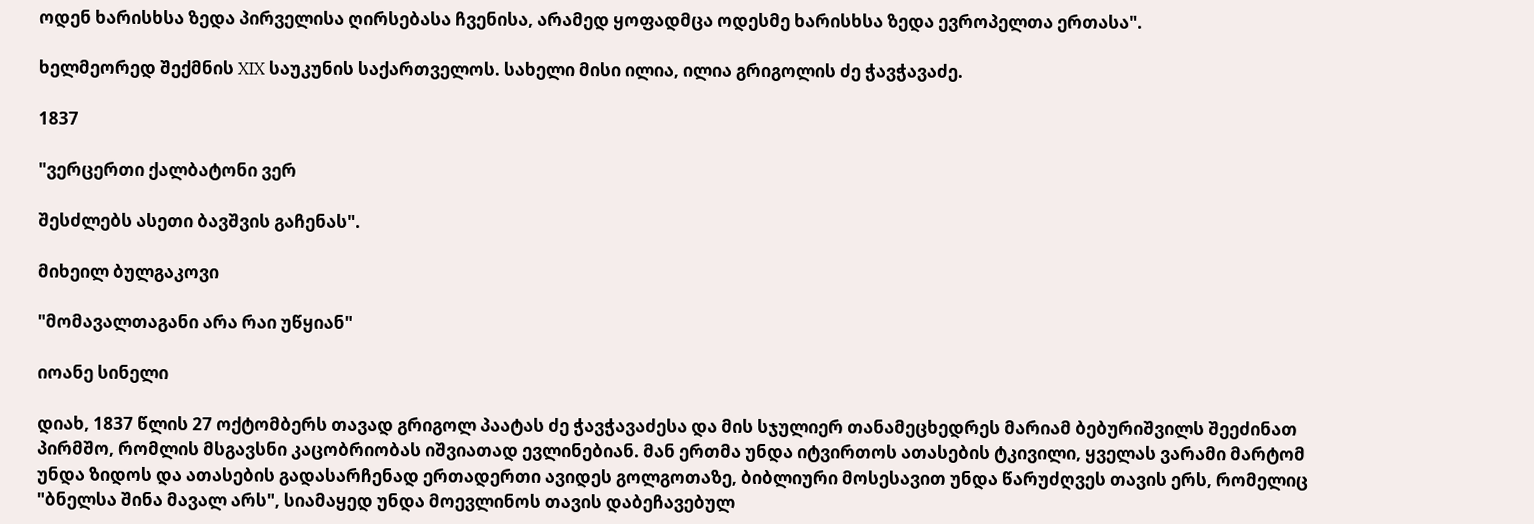ოდენ ხარისხსა ზედა პირველისა ღირსებასა ჩვენისა, არამედ ყოფადმცა ოდესმე ხარისხსა ზედა ევროპელთა ერთასა".

ხელმეორედ შექმნის XIX საუკუნის საქართველოს. სახელი მისი ილია, ილია გრიგოლის ძე ჭავჭავაძე.

1837

"ვერცერთი ქალბატონი ვერ

შესძლებს ასეთი ბავშვის გაჩენას".

მიხეილ ბულგაკოვი

"მომავალთაგანი არა რაი უწყიან"

იოანე სინელი

დიახ, 1837 წლის 27 ოქტომბერს თავად გრიგოლ პაატას ძე ჭავჭავაძესა და მის სჯულიერ თანამეცხედრეს მარიამ ბებურიშვილს შეეძინათ პირმშო, რომლის მსგავსნი კაცობრიობას იშვიათად ევლინებიან. მან ერთმა უნდა იტვირთოს ათასების ტკივილი, ყველას ვარამი მარტომ უნდა ზიდოს და ათასების გადასარჩენად ერთადერთი ავიდეს გოლგოთაზე, ბიბლიური მოსესავით უნდა წარუძღვეს თავის ერს, რომელიც "ბნელსა შინა მავალ არს", სიამაყედ უნდა მოევლინოს თავის დაბეჩავებულ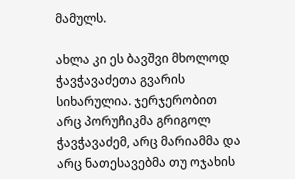მამულს.

ახლა კი ეს ბავშვი მხოლოდ ჭავჭავაძეთა გვარის სიხარულია. ჯერჯერობით არც პორუჩიკმა გრიგოლ ჭავჭავაძემ, არც მარიამმა და არც ნათესავებმა თუ ოჯახის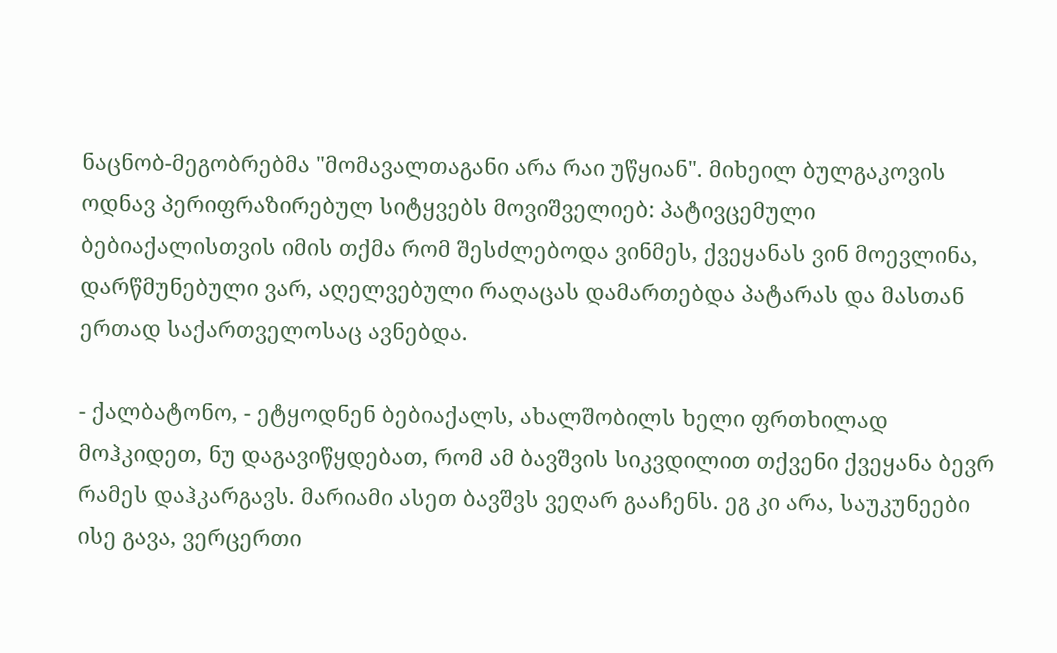ნაცნობ-მეგობრებმა "მომავალთაგანი არა რაი უწყიან". მიხეილ ბულგაკოვის ოდნავ პერიფრაზირებულ სიტყვებს მოვიშველიებ: პატივცემული ბებიაქალისთვის იმის თქმა რომ შესძლებოდა ვინმეს, ქვეყანას ვინ მოევლინა, დარწმუნებული ვარ, აღელვებული რაღაცას დამართებდა პატარას და მასთან ერთად საქართველოსაც ავნებდა.

- ქალბატონო, - ეტყოდნენ ბებიაქალს, ახალშობილს ხელი ფრთხილად მოჰკიდეთ, ნუ დაგავიწყდებათ, რომ ამ ბავშვის სიკვდილით თქვენი ქვეყანა ბევრ რამეს დაჰკარგავს. მარიამი ასეთ ბავშვს ვეღარ გააჩენს. ეგ კი არა, საუკუნეები ისე გავა, ვერცერთი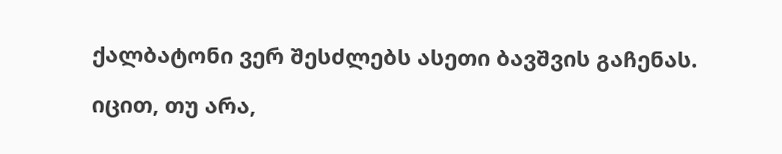ქალბატონი ვერ შესძლებს ასეთი ბავშვის გაჩენას.

იცით, თუ არა,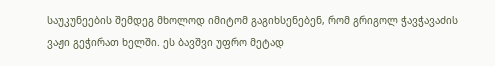საუკუნეების შემდეგ მხოლოდ იმიტომ გაგიხსენებენ, რომ გრიგოლ ჭავჭავაძის ვაჟი გეჭირათ ხელში. ეს ბავშვი უფრო მეტად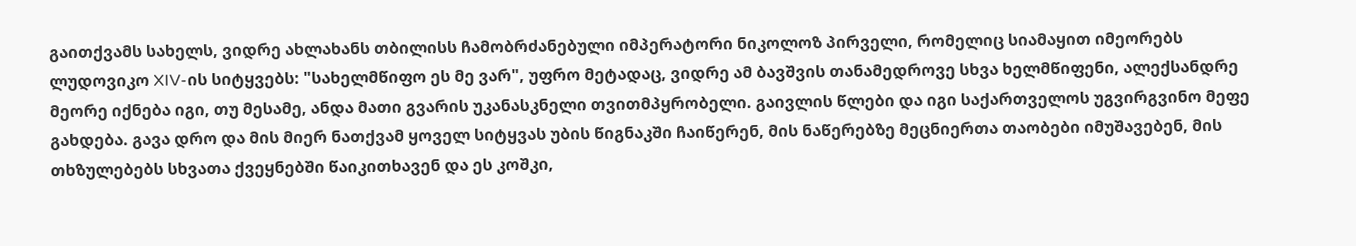გაითქვამს სახელს, ვიდრე ახლახანს თბილისს ჩამობრძანებული იმპერატორი ნიკოლოზ პირველი, რომელიც სიამაყით იმეორებს ლუდოვიკო XIV-ის სიტყვებს: "სახელმწიფო ეს მე ვარ", უფრო მეტადაც, ვიდრე ამ ბავშვის თანამედროვე სხვა ხელმწიფენი, ალექსანდრე მეორე იქნება იგი, თუ მესამე, ანდა მათი გვარის უკანასკნელი თვითმპყრობელი. გაივლის წლები და იგი საქართველოს უგვირგვინო მეფე გახდება. გავა დრო და მის მიერ ნათქვამ ყოველ სიტყვას უბის წიგნაკში ჩაიწერენ, მის ნაწერებზე მეცნიერთა თაობები იმუშავებენ, მის თხზულებებს სხვათა ქვეყნებში წაიკითხავენ და ეს კოშკი,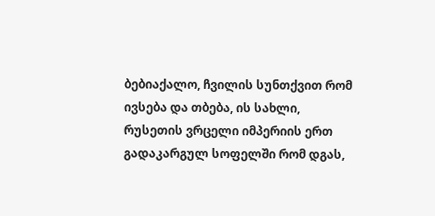ბებიაქალო, ჩვილის სუნთქვით რომ ივსება და თბება, ის სახლი, რუსეთის ვრცელი იმპერიის ერთ გადაკარგულ სოფელში რომ დგას,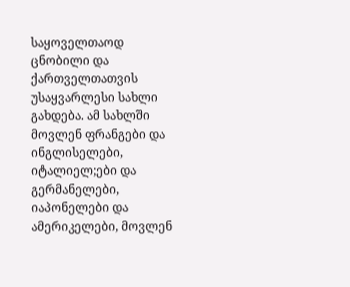საყოველთაოდ ცნობილი და ქართველთათვის უსაყვარლესი სახლი გახდება. ამ სახლში მოვლენ ფრანგები და ინგლისელები, იტალიელ;ები და გერმანელები, იაპონელები და ამერიკელები, მოვლენ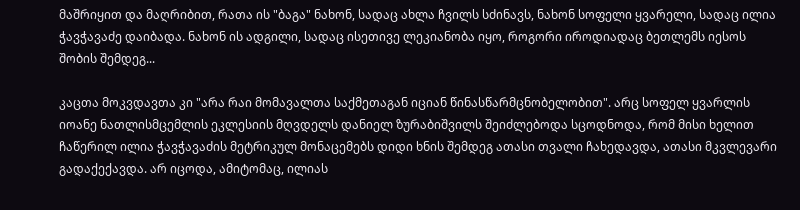მაშრიყით და მაღრიბით, რათა ის "ბაგა" ნახონ, სადაც ახლა ჩვილს სძინავს, ნახონ სოფელი ყვარელი, სადაც ილია ჭავჭავაძე დაიბადა. ნახონ ის ადგილი, სადაც ისეთივე ლეკიანობა იყო, როგორი იროდიადაც ბეთლემს იესოს შობის შემდეგ...

კაცთა მოკვდავთა კი "არა რაი მომავალთა საქმეთაგან იციან წინასწარმცნობელობით". არც სოფელ ყვარლის იოანე ნათლისმცემლის ეკლესიის მღვდელს დანიელ ზურაბიშვილს შეიძლებოდა სცოდნოდა, რომ მისი ხელით ჩაწერილ ილია ჭავჭავაძის მეტრიკულ მონაცემებს დიდი ხნის შემდეგ ათასი თვალი ჩახედავდა, ათასი მკვლევარი გადაქექავდა. არ იცოდა, ამიტომაც, ილიას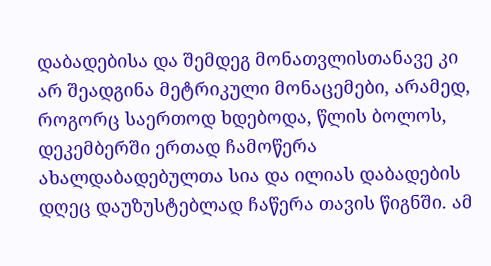დაბადებისა და შემდეგ მონათვლისთანავე კი არ შეადგინა მეტრიკული მონაცემები, არამედ, როგორც საერთოდ ხდებოდა, წლის ბოლოს, დეკემბერში ერთად ჩამოწერა ახალდაბადებულთა სია და ილიას დაბადების დღეც დაუზუსტებლად ჩაწერა თავის წიგნში. ამ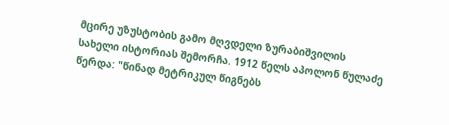მცირე უზუსტობის გამო მღვდელი ზურაბიშვილის სახელი ისტორიას შემორჩა. 1912 წელს აპოლონ წულაძე წერდა: "წინად მეტრიკულ წიგნებს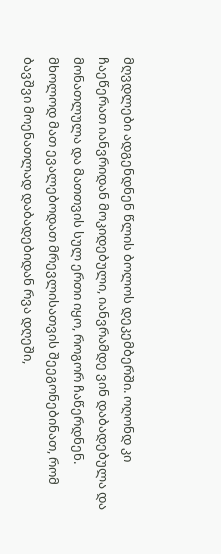მღვდლები ადგენდნენ წლის ბოლოს დეკემბერში. ოღონდ კი ჩაეწერათ იანვრიდან მოკიდებული, იანვრამდე ვინ დაბადებულა და მონათლულა და მათთვის სულ ერთი იყო, როგორ ჩაწერდნენ. მხოლოდ მათ ევალებოდათ მრევლისათვის შეეგონებინათ, რომ ბავშვი მოენათლად დაბადებიდან რვა დღეში,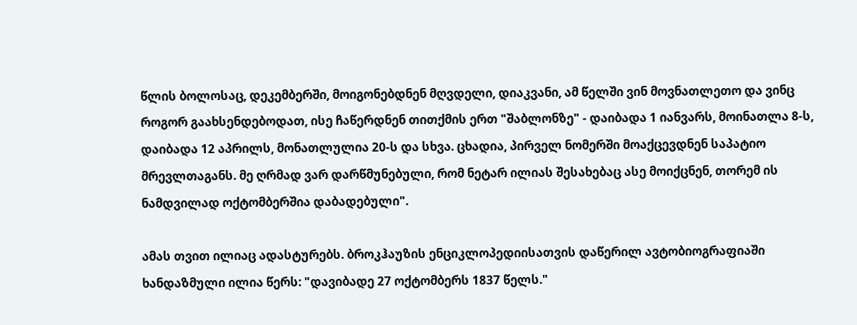წლის ბოლოსაც, დეკემბერში, მოიგონებდნენ მღვდელი, დიაკვანი, ამ წელში ვინ მოვნათლეთო და ვინც როგორ გაახსენდებოდათ, ისე ჩაწერდნენ თითქმის ერთ "შაბლონზე" - დაიბადა 1 იანვარს, მოინათლა 8-ს, დაიბადა 12 აპრილს, მონათლულია 20-ს და სხვა. ცხადია, პირველ ნომერში მოაქცევდნენ საპატიო მრევლთაგანს. მე ღრმად ვარ დარწმუნებული, რომ ნეტარ ილიას შესახებაც ასე მოიქცნენ, თორემ ის ნამდვილად ოქტომბერშია დაბადებული".

ამას თვით ილიაც ადასტურებს. ბროკჰაუზის ენციკლოპედიისათვის დაწერილ ავტობიოგრაფიაში ხანდაზმული ილია წერს: "დავიბადე 27 ოქტომბერს 1837 წელს."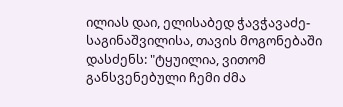ილიას დაი, ელისაბედ ჭავჭავაძე-საგინაშვილისა, თავის მოგონებაში დასძენს: "ტყუილია, ვითომ განსვენებული ჩემი ძმა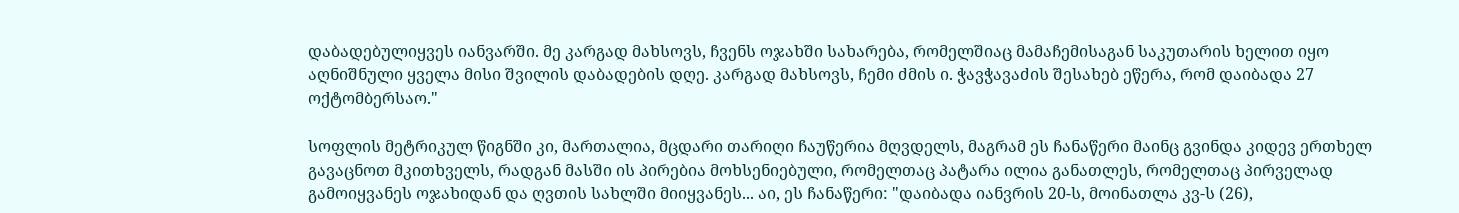დაბადებულიყვეს იანვარში. მე კარგად მახსოვს, ჩვენს ოჯახში სახარება, რომელშიაც მამაჩემისაგან საკუთარის ხელით იყო აღნიშნული ყველა მისი შვილის დაბადების დღე. კარგად მახსოვს, ჩემი ძმის ი. ჭავჭავაძის შესახებ ეწერა, რომ დაიბადა 27 ოქტომბერსაო."

სოფლის მეტრიკულ წიგნში კი, მართალია, მცდარი თარიღი ჩაუწერია მღვდელს, მაგრამ ეს ჩანაწერი მაინც გვინდა კიდევ ერთხელ გავაცნოთ მკითხველს, რადგან მასში ის პირებია მოხსენიებული, რომელთაც პატარა ილია განათლეს, რომელთაც პირველად გამოიყვანეს ოჯახიდან და ღვთის სახლში მიიყვანეს... აი, ეს ჩანაწერი: "დაიბადა იანვრის 20-ს, მოინათლა კვ-ს (26),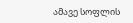ამავე სოფლის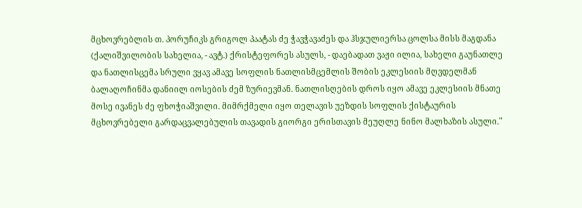მცხოვრებლის თ. პორუჩიკს გრიგოლ პაატას ძე ჭავჭავაძეს და ჰსჯულიერსა ცოლსა მისს მაგდანა (ქალიშვილობის სახელია, - ავტ.) ქრისტეფორეს ასულს, - დაებადათ ვაჟი ილია, სახელი გაუნათლე და ნათლისცემა სრული ვყავ ამავე სოფლის ნათლისმცემლის შობის ეკლესიის მღვდელმან ბალაღოჩინმა დანიილ იოსების ძემ ზურიევმან. ნათლისღების დროს იყო ამავე ეკლესიის მნათე მოსე ივანეს ძე ფხოჭიაშვილი. მიმრქმელი იყო თელავის უეზდის სოფლის ქისტაურის მცხოვრებელი გარდაცვალებულის თავადის გიორგი ერისთავის მეუღლე ნინო მალხაზის ასული."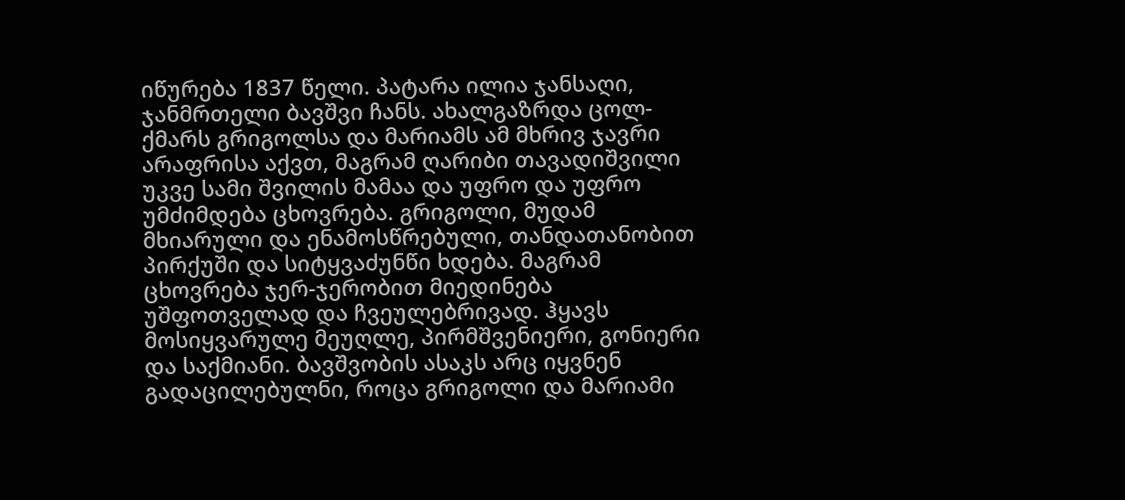იწურება 1837 წელი. პატარა ილია ჯანსაღი, ჯანმრთელი ბავშვი ჩანს. ახალგაზრდა ცოლ-ქმარს გრიგოლსა და მარიამს ამ მხრივ ჯავრი არაფრისა აქვთ, მაგრამ ღარიბი თავადიშვილი უკვე სამი შვილის მამაა და უფრო და უფრო უმძიმდება ცხოვრება. გრიგოლი, მუდამ მხიარული და ენამოსწრებული, თანდათანობით პირქუში და სიტყვაძუნწი ხდება. მაგრამ ცხოვრება ჯერ-ჯერობით მიედინება უშფოთველად და ჩვეულებრივად. ჰყავს მოსიყვარულე მეუღლე, პირმშვენიერი, გონიერი და საქმიანი. ბავშვობის ასაკს არც იყვნენ გადაცილებულნი, როცა გრიგოლი და მარიამი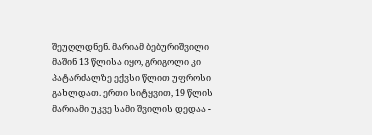შეუღლდნენ. მარიამ ბებურიშვილი მაშინ 13 წლისა იყო, გრიგოლი კი პატარძალზე ექვსი წლით უფროსი გახლდათ. ერთი სიტყვით, 19 წლის მარიამი უკვე სამი შვილის დედაა -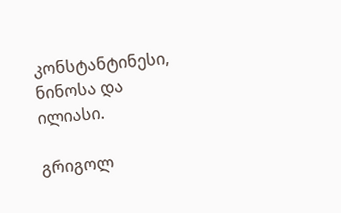კონსტანტინესი, ნინოსა და ილიასი.

გრიგოლ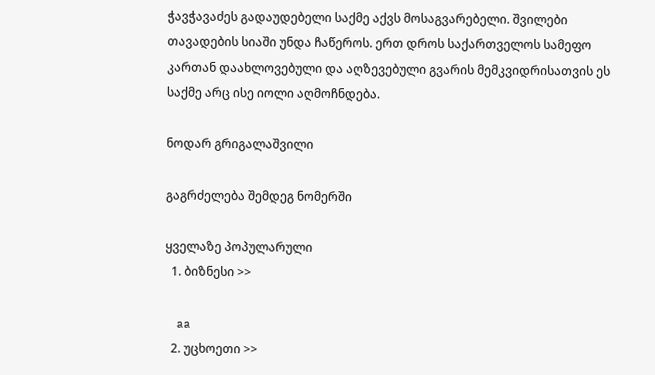ჭავჭავაძეს გადაუდებელი საქმე აქვს მოსაგვარებელი. შვილები თავადების სიაში უნდა ჩაწეროს. ერთ დროს საქართველოს სამეფო კართან დაახლოვებული და აღზევებული გვარის მემკვიდრისათვის ეს საქმე არც ისე იოლი აღმოჩნდება.

ნოდარ გრიგალაშვილი

გაგრძელება შემდეგ ნომერში

ყველაზე პოპულარული
  1. ბიზნესი >>

    aa
  2. უცხოეთი >>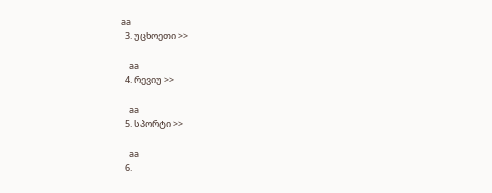aa
  3. უცხოეთი >>

    aa
  4. რევიუ >>

    aa
  5. სპორტი >>

    aa
  6.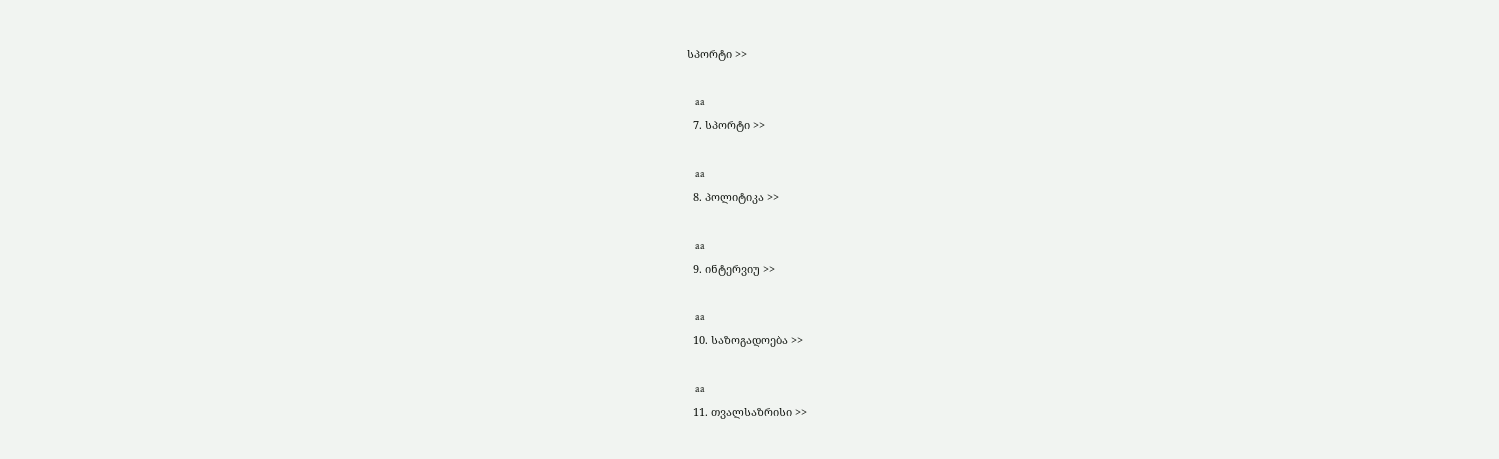სპორტი >>

    aa
  7. სპორტი >>

    aa
  8. პოლიტიკა >>

    aa
  9. ინტერვიუ >>

    aa
  10. საზოგადოება >>

    aa
  11. თვალსაზრისი >>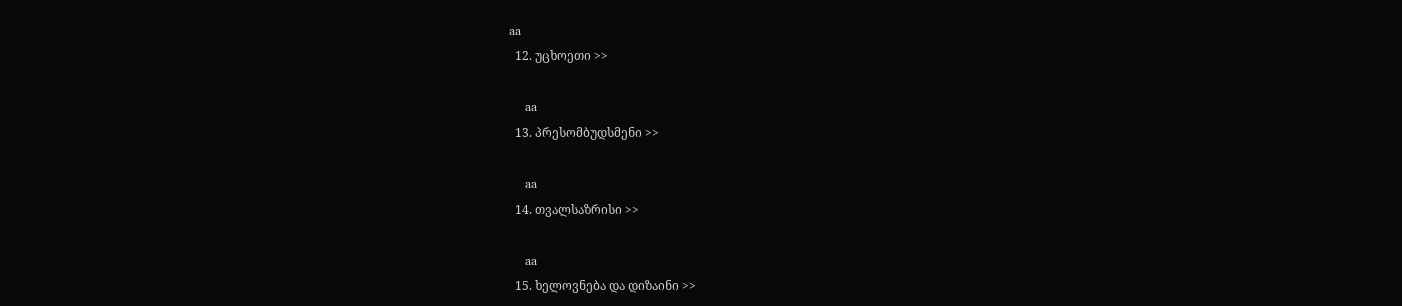aa
  12. უცხოეთი >>

    aa
  13. პრესომბუდსმენი >>

    aa
  14. თვალსაზრისი >>

    aa
  15. ხელოვნება და დიზაინი >>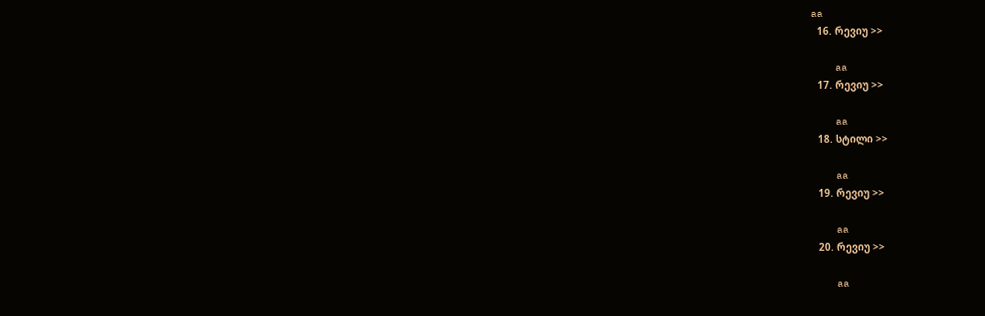aa
  16. რევიუ >>

    aa
  17. რევიუ >>

    aa
  18. სტილი >>

    aa
  19. რევიუ >>

    aa
  20. რევიუ >>

    aa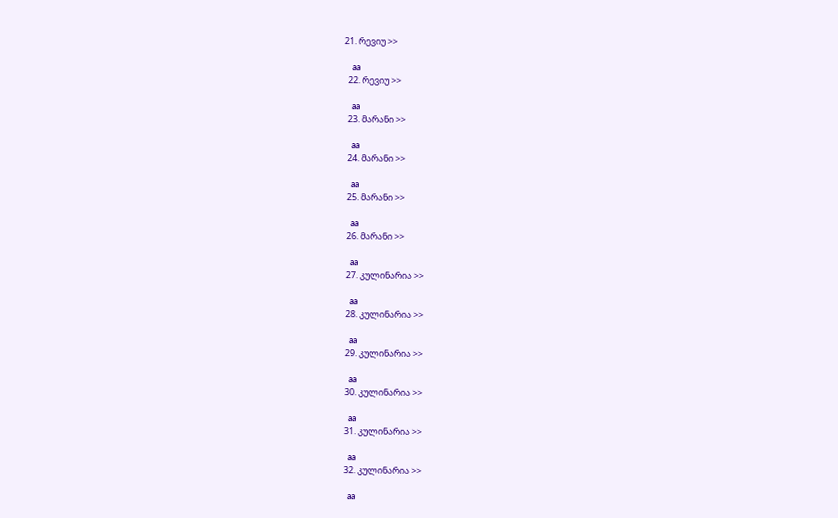21. რევიუ >>

    aa
  22. რევიუ >>

    aa
  23. მარანი >>

    aa
  24. მარანი >>

    aa
  25. მარანი >>

    aa
  26. მარანი >>

    aa
  27. კულინარია >>

    aa
  28. კულინარია >>

    aa
  29. კულინარია >>

    aa
  30. კულინარია >>

    aa
  31. კულინარია >>

    aa
  32. კულინარია >>

    aa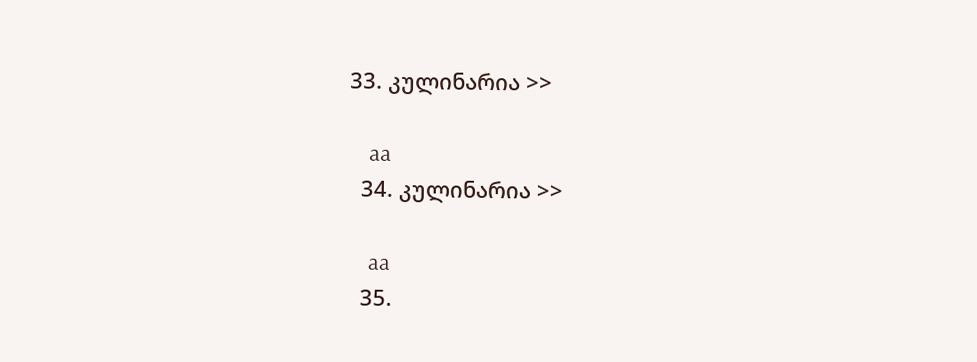33. კულინარია >>

    aa
  34. კულინარია >>

    aa
  35.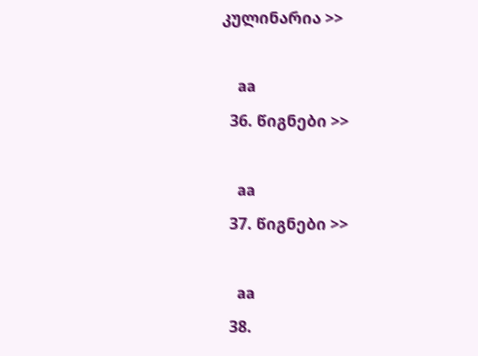კულინარია >>

    aa
  36. წიგნები >>

    aa
  37. წიგნები >>

    aa
  38.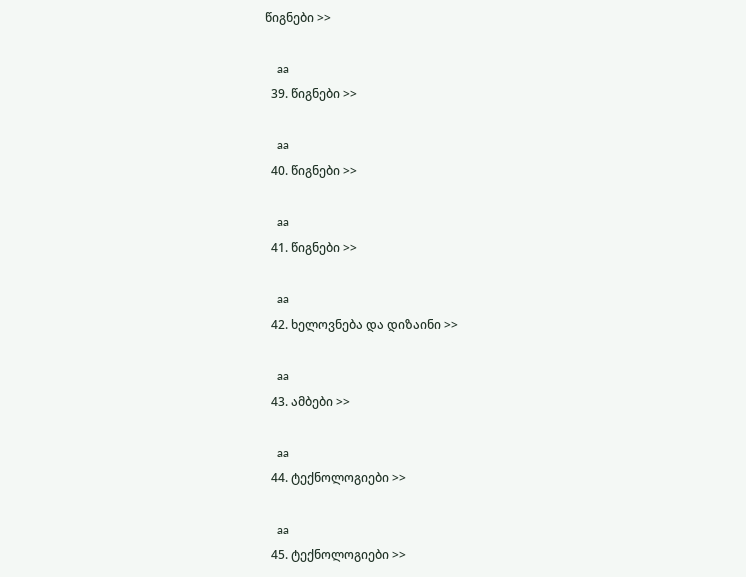წიგნები >>

    aa
  39. წიგნები >>

    aa
  40. წიგნები >>

    aa
  41. წიგნები >>

    aa
  42. ხელოვნება და დიზაინი >>

    aa
  43. ამბები >>

    aa
  44. ტექნოლოგიები >>

    aa
  45. ტექნოლოგიები >>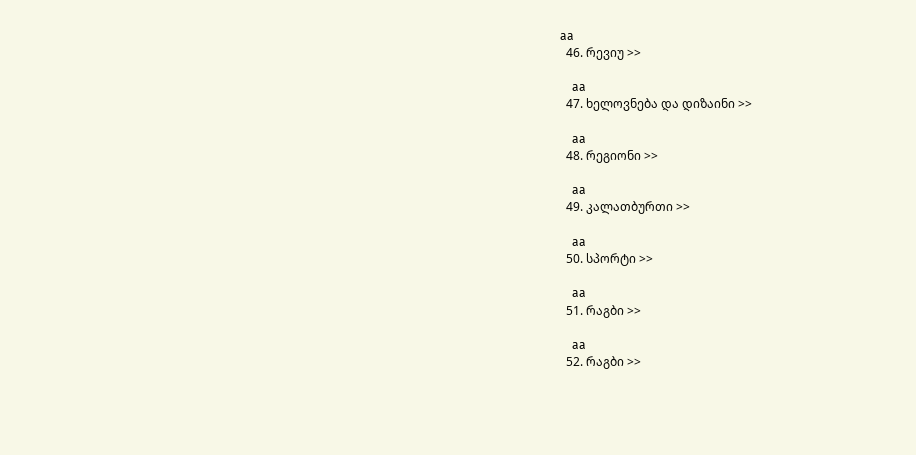aa
  46. რევიუ >>

    aa
  47. ხელოვნება და დიზაინი >>

    aa
  48. რეგიონი >>

    aa
  49. კალათბურთი >>

    aa
  50. სპორტი >>

    aa
  51. რაგბი >>

    aa
  52. რაგბი >>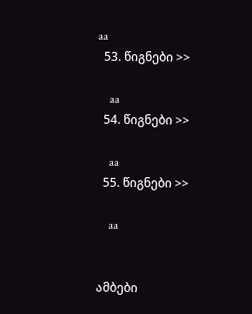aa
  53. წიგნები >>

    aa
  54. წიგნები >>

    aa
  55. წიგნები >>

    aa


ამბები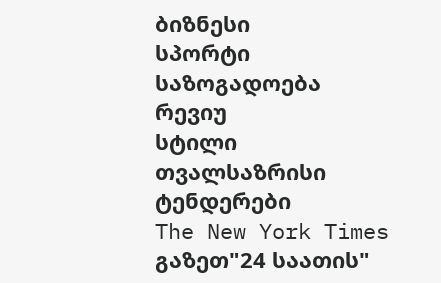ბიზნესი
სპორტი
საზოგადოება
რევიუ
სტილი
თვალსაზრისი
ტენდერები
The New York Times
გაზეთ"24 საათის"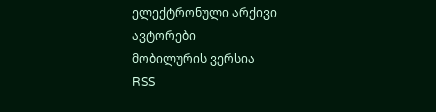ელექტრონული არქივი
ავტორები
მობილურის ვერსია
RSS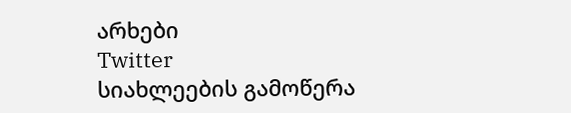არხები
Twitter
სიახლეების გამოწერა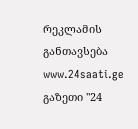რეკლამის განთავსება
www.24saati.ge
გაზეთი "24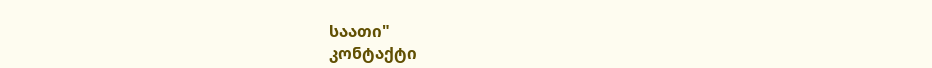საათი"
კონტაქტი